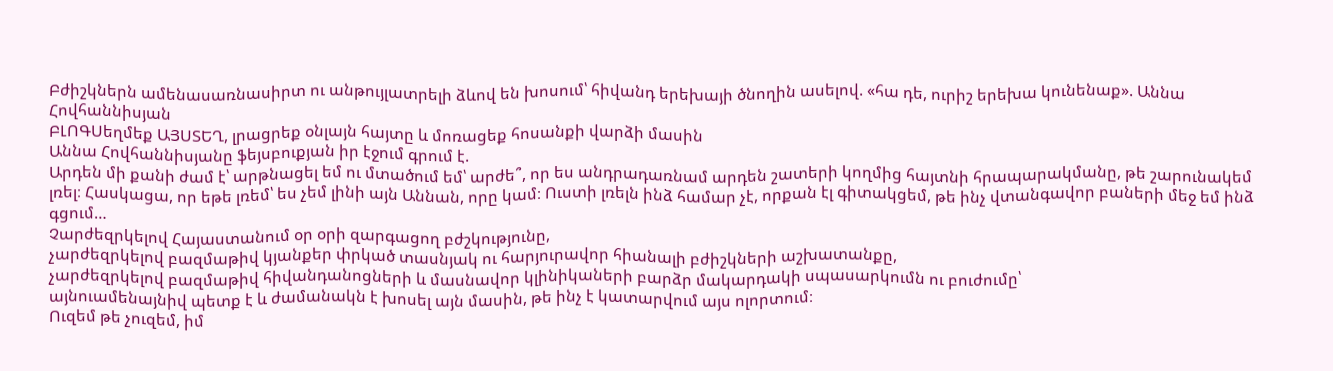Բժիշկներն ամենասառնասիրտ ու անթույլատրելի ձևով են խոսում՝ հիվանդ երեխայի ծնողին ասելով. «հա դե, ուրիշ երեխա կունենաք». Աննա Հովհաննիսյան
ԲԼՈԳՍեղմեք ԱՅՍՏԵՂ, լրացրեք օնլայն հայտը և մոռացեք հոսանքի վարձի մասին
Աննա Հովհաննիսյանը ֆեյսբուքյան իր էջում գրում է.
Արդեն մի քանի ժամ է՝ արթնացել եմ ու մտածում եմ՝ արժե՞, որ ես անդրադառնամ արդեն շատերի կողմից հայտնի հրապարակմանը, թե շարունակեմ լռել։ Հասկացա, որ եթե լռեմ՝ ես չեմ լինի այն Աննան, որը կամ։ Ուստի լռելն ինձ համար չէ, որքան էլ գիտակցեմ, թե ինչ վտանգավոր բաների մեջ եմ ինձ գցում…
Չարժեզրկելով Հայաստանում օր օրի զարգացող բժշկությունը,
չարժեզրկելով բազմաթիվ կյանքեր փրկած տասնյակ ու հարյուրավոր հիանալի բժիշկների աշխատանքը,
չարժեզրկելով բազմաթիվ հիվանդանոցների և մասնավոր կլինիկաների բարձր մակարդակի սպասարկումն ու բուժումը՝
այնուամենայնիվ պետք է և ժամանակն է խոսել այն մասին, թե ինչ է կատարվում այս ոլորտում։
Ուզեմ թե չուզեմ, իմ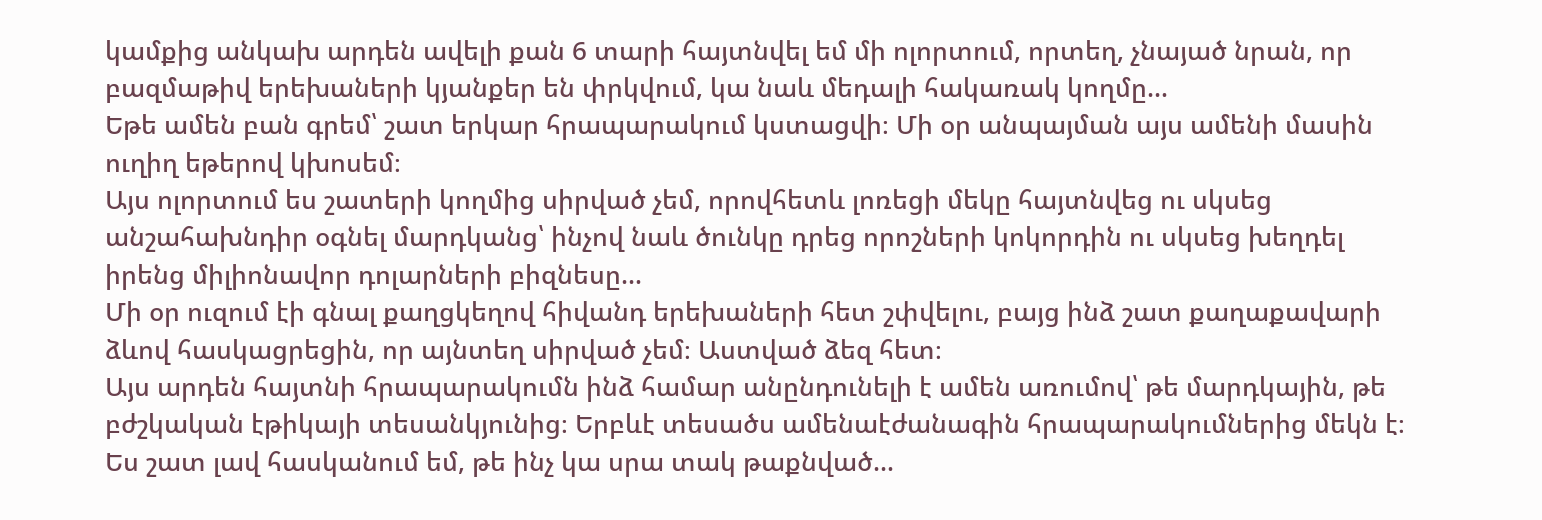կամքից անկախ արդեն ավելի քան 6 տարի հայտնվել եմ մի ոլորտում, որտեղ, չնայած նրան, որ բազմաթիվ երեխաների կյանքեր են փրկվում, կա նաև մեդալի հակառակ կողմը…
Եթե ամեն բան գրեմ՝ շատ երկար հրապարակում կստացվի։ Մի օր անպայման այս ամենի մասին ուղիղ եթերով կխոսեմ։
Այս ոլորտում ես շատերի կողմից սիրված չեմ, որովհետև լոռեցի մեկը հայտնվեց ու սկսեց անշահախնդիր օգնել մարդկանց՝ ինչով նաև ծունկը դրեց որոշների կոկորդին ու սկսեց խեղդել իրենց միլիոնավոր դոլարների բիզնեսը…
Մի օր ուզում էի գնալ քաղցկեղով հիվանդ երեխաների հետ շփվելու, բայց ինձ շատ քաղաքավարի ձևով հասկացրեցին, որ այնտեղ սիրված չեմ։ Աստված ձեզ հետ։
Այս արդեն հայտնի հրապարակումն ինձ համար անընդունելի է ամեն առումով՝ թե մարդկային, թե բժշկական էթիկայի տեսանկյունից։ Երբևէ տեսածս ամենաէժանագին հրապարակումներից մեկն է։
Ես շատ լավ հասկանում եմ, թե ինչ կա սրա տակ թաքնված…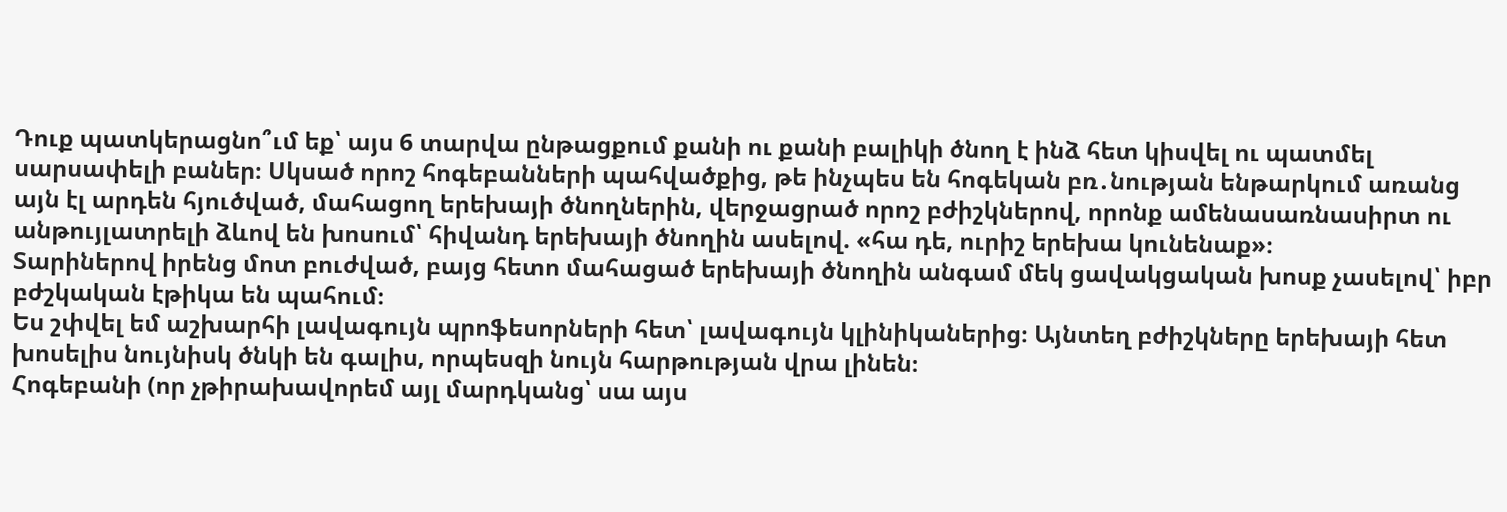Դուք պատկերացնո՞ւմ եք՝ այս 6 տարվա ընթացքում քանի ու քանի բալիկի ծնող է ինձ հետ կիսվել ու պատմել սարսափելի բաներ։ Սկսած որոշ հոգեբանների պահվածքից, թե ինչպես են հոգեկան բռ․նության ենթարկում առանց այն էլ արդեն հյուծված, մահացող երեխայի ծնողներին, վերջացրած որոշ բժիշկներով, որոնք ամենասառնասիրտ ու անթույլատրելի ձևով են խոսում՝ հիվանդ երեխայի ծնողին ասելով. «հա դե, ուրիշ երեխա կունենաք»։
Տարիներով իրենց մոտ բուժված, բայց հետո մահացած երեխայի ծնողին անգամ մեկ ցավակցական խոսք չասելով՝ իբր բժշկական էթիկա են պահում։
Ես շփվել եմ աշխարհի լավագույն պրոֆեսորների հետ՝ լավագույն կլինիկաներից։ Այնտեղ բժիշկները երեխայի հետ խոսելիս նույնիսկ ծնկի են գալիս, որպեսզի նույն հարթության վրա լինեն։
Հոգեբանի (որ չթիրախավորեմ այլ մարդկանց՝ սա այս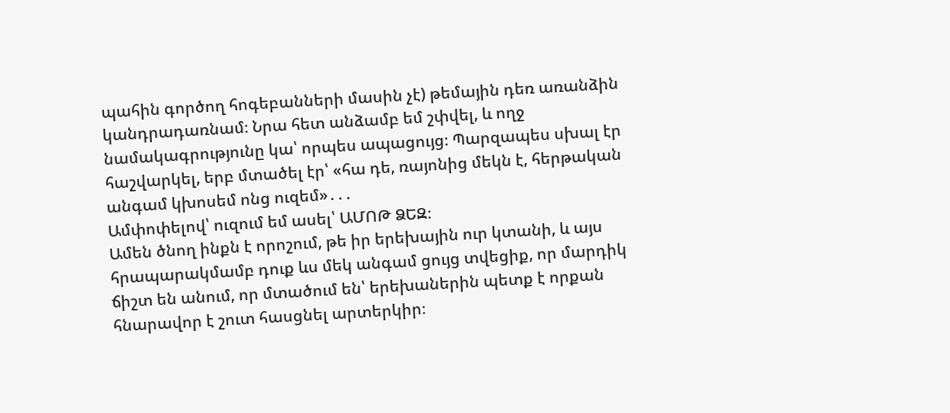պահին գործող հոգեբանների մասին չէ) թեմային դեռ առանձին կանդրադառնամ։ Նրա հետ անձամբ եմ շփվել, և ողջ նամակագրությունը կա՝ որպես ապացույց։ Պարզապես սխալ էր հաշվարկել, երբ մտածել էր՝ «հա դե, ռայոնից մեկն է, հերթական անգամ կխոսեմ ոնց ուզեմ»․․․
Ամփոփելով՝ ուզում եմ ասել՝ ԱՄՈԹ ՁԵԶ։
Ամեն ծնող ինքն է որոշում, թե իր երեխային ուր կտանի, և այս հրապարակմամբ դուք ևս մեկ անգամ ցույց տվեցիք, որ մարդիկ ճիշտ են անում, որ մտածում են՝ երեխաներին պետք է որքան հնարավոր է շուտ հասցնել արտերկիր։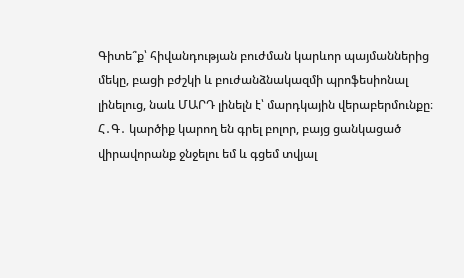Գիտե՞ք՝ հիվանդության բուժման կարևոր պայմաններից մեկը, բացի բժշկի և բուժանձնակազմի պրոֆեսիոնալ լինելուց, նաև ՄԱՐԴ լինելն է՝ մարդկային վերաբերմունքը։
Հ․Գ․ կարծիք կարող են գրել բոլոր, բայց ցանկացած վիրավորանք ջնջելու եմ և գցեմ տվյալ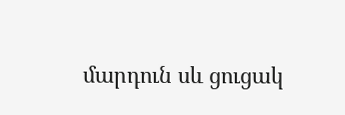մարդուն սև ցուցակ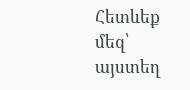Հետևեք մեզ՝ այստեղ